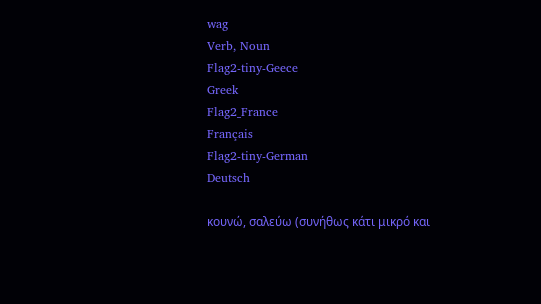wag
Verb, Noun
Flag2-tiny-Geece
Greek
Flag2_France
Français
Flag2-tiny-German
Deutsch

κουνώ, σαλεύω (συνήθως κάτι μικρό και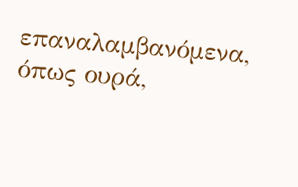επαναλαμβανόμενα, όπως ουρά,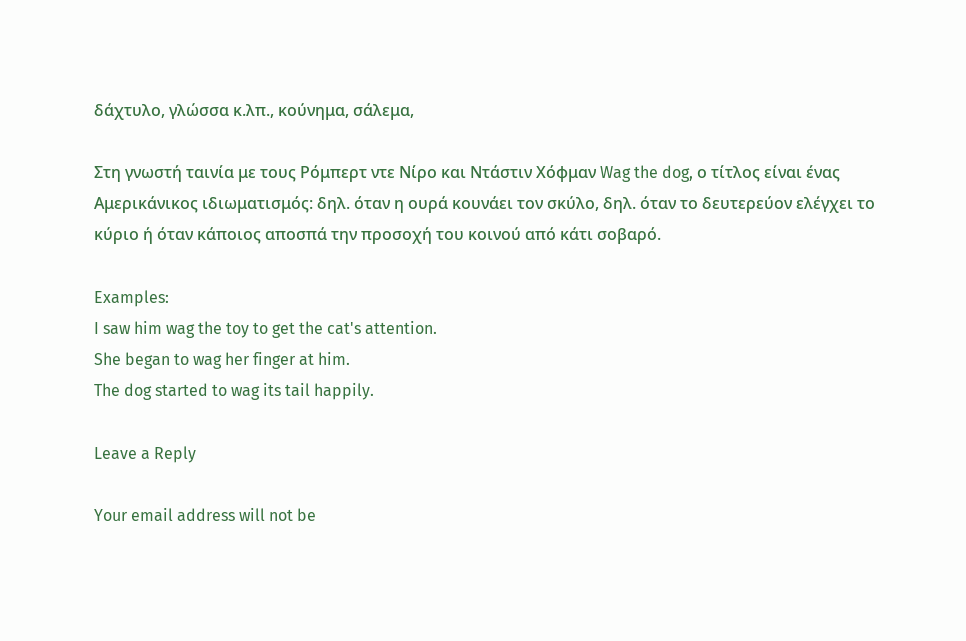δάχτυλο, γλώσσα κ.λπ., κούνημα, σάλεμα,

Στη γνωστή ταινία με τους Ρόμπερτ ντε Νίρο και Ντάστιν Χόφμαν Wag the dog, ο τίτλος είναι ένας Αμερικάνικος ιδιωματισμός: δηλ. όταν η ουρά κουνάει τον σκύλο, δηλ. όταν το δευτερεύον ελέγχει το κύριο ή όταν κάποιος αποσπά την προσοχή του κοινού από κάτι σοβαρό.

Examples:
I saw him wag the toy to get the cat's attention.
She began to wag her finger at him.
The dog started to wag its tail happily.

Leave a Reply

Your email address will not be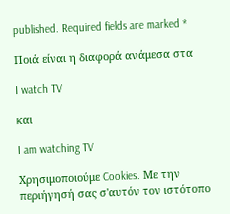published. Required fields are marked *

Ποιά είναι η διαφορά ανάμεσα στα

I watch TV

και

I am watching TV

Χρησιμοποιούμε Cookies. Με την περιήγησή σας σ'αυτόν τον ιστότοπο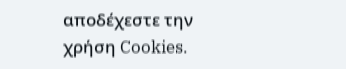αποδέχεστε την χρήση Cookies.